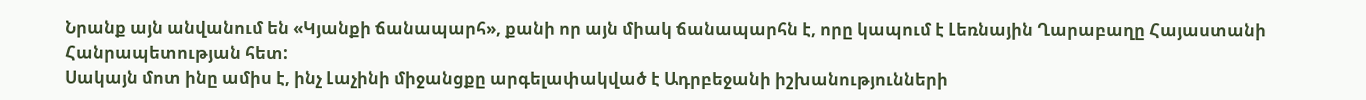Նրանք այն անվանում են «Կյանքի ճանապարհ», քանի որ այն միակ ճանապարհն է, որը կապում է Լեռնային Ղարաբաղը Հայաստանի Հանրապետության հետ:
Սակայն մոտ ինը ամիս է, ինչ Լաչինի միջանցքը արգելափակված է Ադրբեջանի իշխանությունների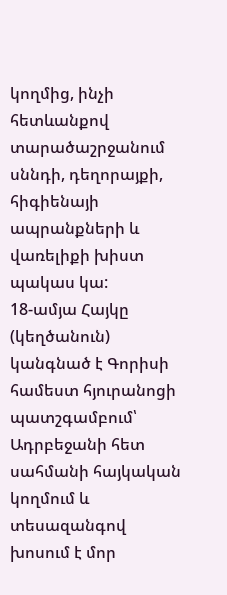կողմից, ինչի հետևանքով տարածաշրջանում սննդի, դեղորայքի, հիգիենայի ապրանքների և վառելիքի խիստ պակաս կա:
18-ամյա Հայկը (կեղծանուն) կանգնած է Գորիսի համեստ հյուրանոցի պատշգամբում՝ Ադրբեջանի հետ սահմանի հայկական կողմում և տեսազանգով խոսում է մոր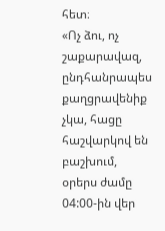հետ։
«Ոչ ձու, ոչ շաքարավազ, ընդհանրապես քաղցրավենիք չկա, հացը հաշվարկով են բաշխում, օրերս ժամը 04:00-ին վեր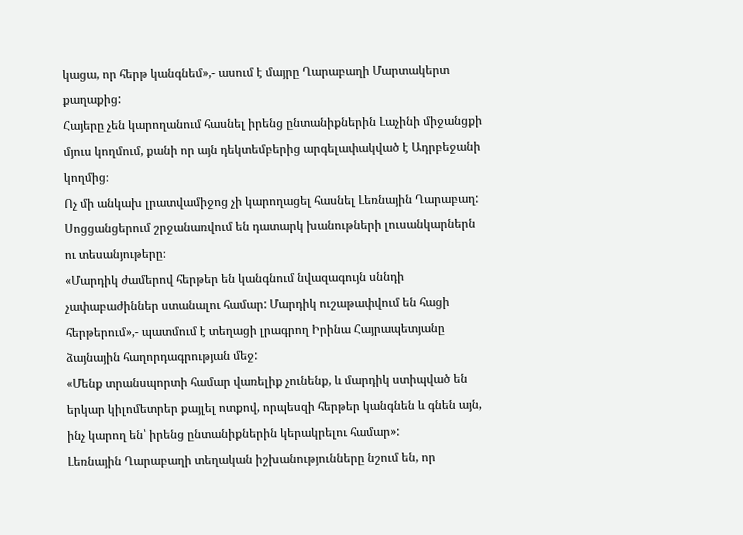կացա, որ հերթ կանգնեմ»,- ասում է մայրը Ղարաբաղի Մարտակերտ քաղաքից:
Հայերը չեն կարողանում հասնել իրենց ընտանիքներին Լաչինի միջանցքի մյուս կողմում, քանի որ այն դեկտեմբերից արգելափակված է Ադրբեջանի կողմից։
Ոչ մի անկախ լրատվամիջոց չի կարողացել հասնել Լեռնային Ղարաբաղ: Սոցցանցերում շրջանառվում են դատարկ խանութների լուսանկարներն ու տեսանյութերը։
«Մարդիկ ժամերով հերթեր են կանգնում նվազագույն սննդի չափաբաժիններ ստանալու համար: Մարդիկ ուշաթափվում են հացի հերթերում»,- պատմում է տեղացի լրագրող Իրինա Հայրապետյանը ձայնային հաղորդագրության մեջ:
«Մենք տրանսպորտի համար վառելիք չունենք, և մարդիկ ստիպված են երկար կիլոմետրեր քայլել ոտքով, որպեսզի հերթեր կանգնեն և գնեն այն, ինչ կարող են՝ իրենց ընտանիքներին կերակրելու համար»:
Լեռնային Ղարաբաղի տեղական իշխանությունները նշում են, որ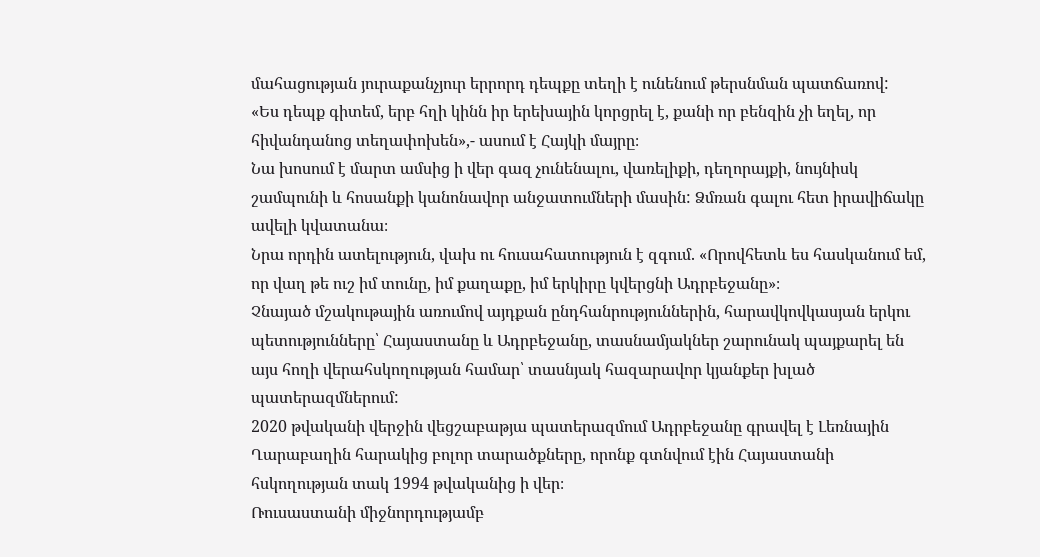մահացության յուրաքանչյուր երրորդ դեպքը տեղի է ունենում թերսնման պատճառով:
«Ես դեպք գիտեմ, երբ հղի կինն իր երեխային կորցրել է, քանի որ բենզին չի եղել, որ հիվանդանոց տեղափոխեն»,- ասում է Հայկի մայրը։
Նա խոսում է մարտ ամսից ի վեր գազ չունենալու, վառելիքի, դեղորայքի, նույնիսկ շամպունի և հոսանքի կանոնավոր անջատումների մասին: Ձմռան գալու հետ իրավիճակը ավելի կվատանա։
Նրա որդին ատելություն, վախ ու հուսահատություն է զգում. «Որովհետև ես հասկանում եմ, որ վաղ թե ուշ իմ տունը, իմ քաղաքը, իմ երկիրը կվերցնի Ադրբեջանը»։
Չնայած մշակութային առումով այդքան ընդհանրություններին, հարավկովկասյան երկու պետությունները՝ Հայաստանը և Ադրբեջանը, տասնամյակներ շարունակ պայքարել են այս հողի վերահսկողության համար՝ տասնյակ հազարավոր կյանքեր խլած պատերազմներում:
2020 թվականի վերջին վեցշաբաթյա պատերազմում Ադրբեջանը գրավել է Լեռնային Ղարաբաղին հարակից բոլոր տարածքները, որոնք գտնվում էին Հայաստանի հսկողության տակ 1994 թվականից ի վեր։
Ռուսաստանի միջնորդությամբ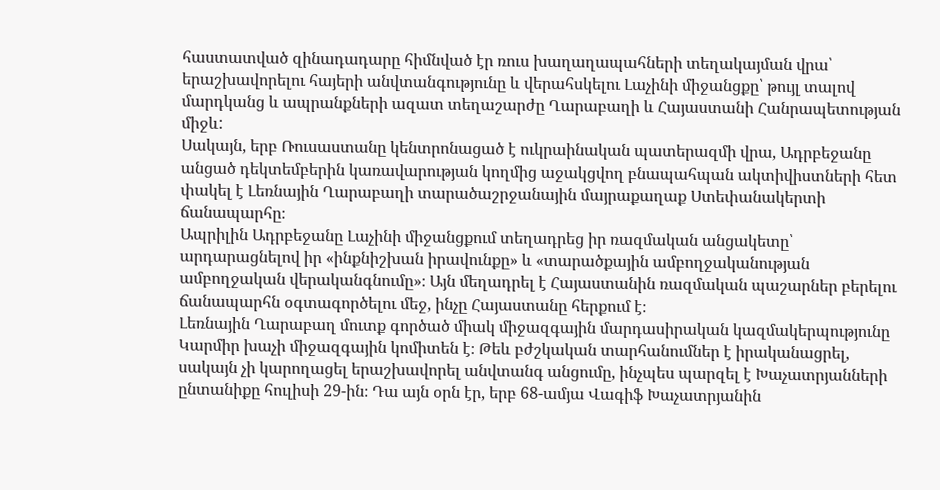հաստատված զինադադարը հիմնված էր ռուս խաղաղապահների տեղակայման վրա՝ երաշխավորելու հայերի անվտանգությունը և վերահսկելու Լաչինի միջանցքը՝ թույլ տալով մարդկանց և ապրանքների ազատ տեղաշարժը Ղարաբաղի և Հայաստանի Հանրապետության միջև:
Սակայն, երբ Ռուսաստանը կենտրոնացած է ուկրաինական պատերազմի վրա, Ադրբեջանը անցած դեկտեմբերին կառավարության կողմից աջակցվող բնապահպան ակտիվիստների հետ փակել է Լեռնային Ղարաբաղի տարածաշրջանային մայրաքաղաք Ստեփանակերտի ճանապարհը։
Ապրիլին Ադրբեջանը Լաչինի միջանցքում տեղադրեց իր ռազմական անցակետը՝ արդարացնելով իր «ինքնիշխան իրավունքը» և «տարածքային ամբողջականության ամբողջական վերականգնումը»։ Այն մեղադրել է Հայաստանին ռազմական պաշարներ բերելու ճանապարհն օգտագործելու մեջ, ինչը Հայաստանը հերքում է։
Լեռնային Ղարաբաղ մուտք գործած միակ միջազգային մարդասիրական կազմակերպությունը Կարմիր խաչի միջազգային կոմիտեն է։ Թեև բժշկական տարհանումներ է իրականացրել, սակայն չի կարողացել երաշխավորել անվտանգ անցումը, ինչպես պարզել է Խաչատրյանների ընտանիքը հուլիսի 29-ին։ Դա այն օրն էր, երբ 68-ամյա Վագիֆ Խաչատրյանին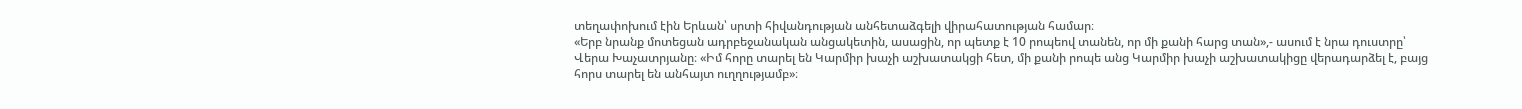տեղափոխում էին Երևան՝ սրտի հիվանդության անհետաձգելի վիրահատության համար։
«Երբ նրանք մոտեցան ադրբեջանական անցակետին, ասացին, որ պետք է 10 րոպեով տանեն, որ մի քանի հարց տան»,- ասում է նրա դուստրը՝ Վերա Խաչատրյանը։ «Իմ հորը տարել են Կարմիր խաչի աշխատակցի հետ, մի քանի րոպե անց Կարմիր խաչի աշխատակիցը վերադարձել է, բայց հորս տարել են անհայտ ուղղությամբ»։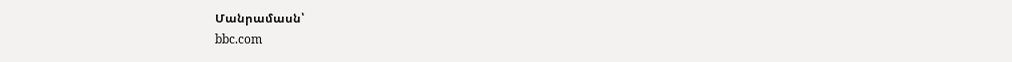Մանրամասն՝
bbc.com